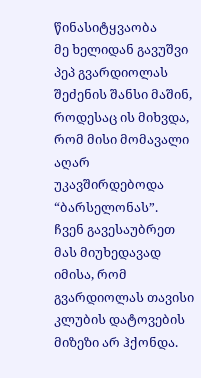წინასიტყვაობა
მე ხელიდან გავუშვი პეპ გვარდიოლას შეძენის შანსი მაშინ, როდესაც ის მიხვდა, რომ მისი მომავალი აღარ უკავშირდებოდა “ბარსელონას”.
ჩვენ გავესაუბრეთ მას მიუხედავად იმისა, რომ გვარდიოლას თავისი კლუბის დატოვების მიზეზი არ ჰქონდა.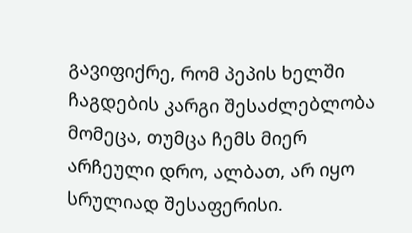გავიფიქრე, რომ პეპის ხელში ჩაგდების კარგი შესაძლებლობა მომეცა, თუმცა ჩემს მიერ არჩეული დრო, ალბათ, არ იყო სრულიად შესაფერისი.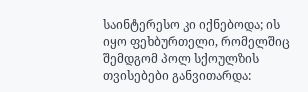საინტერესო კი იქნებოდა; ის იყო ფეხბურთელი, რომელშიც შემდგომ პოლ სქოულზის თვისებები განვითარდა: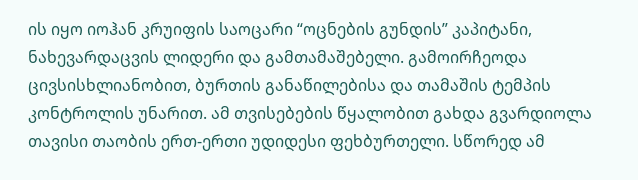ის იყო იოჰან კრუიფის საოცარი “ოცნების გუნდის” კაპიტანი, ნახევარდაცვის ლიდერი და გამთამაშებელი. გამოირჩეოდა ცივსისხლიანობით, ბურთის განაწილებისა და თამაშის ტემპის კონტროლის უნარით. ამ თვისებების წყალობით გახდა გვარდიოლა თავისი თაობის ერთ-ერთი უდიდესი ფეხბურთელი. სწორედ ამ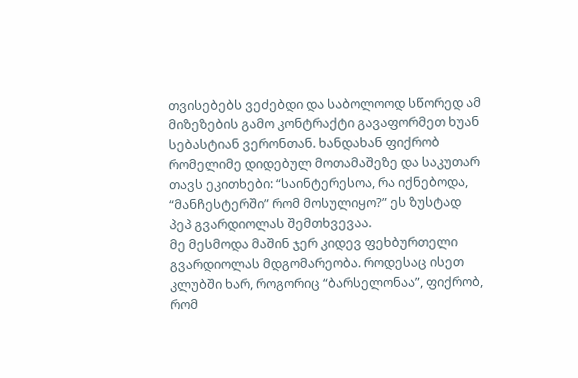თვისებებს ვეძებდი და საბოლოოდ სწორედ ამ მიზეზების გამო კონტრაქტი გავაფორმეთ ხუან სებასტიან ვერონთან. ხანდახან ფიქრობ რომელიმე დიდებულ მოთამაშეზე და საკუთარ თავს ეკითხები: “საინტერესოა, რა იქნებოდა, “მანჩესტერში” რომ მოსულიყო?” ეს ზუსტად პეპ გვარდიოლას შემთხვევაა.
მე მესმოდა მაშინ ჯერ კიდევ ფეხბურთელი გვარდიოლას მდგომარეობა. როდესაც ისეთ კლუბში ხარ, როგორიც “ბარსელონაა”, ფიქრობ, რომ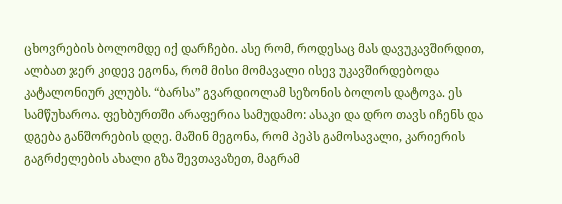ცხოვრების ბოლომდე იქ დარჩები. ასე რომ, როდესაც მას დავუკავშირდით, ალბათ ჯერ კიდევ ეგონა, რომ მისი მომავალი ისევ უკავშირდებოდა კატალონიურ კლუბს. “ბარსა” გვარდიოლამ სეზონის ბოლოს დატოვა. ეს სამწუხაროა. ფეხბურთში არაფერია სამუდამო: ასაკი და დრო თავს იჩენს და დგება განშორების დღე. მაშინ მეგონა, რომ პეპს გამოსავალი, კარიერის გაგრძელების ახალი გზა შევთავაზეთ, მაგრამ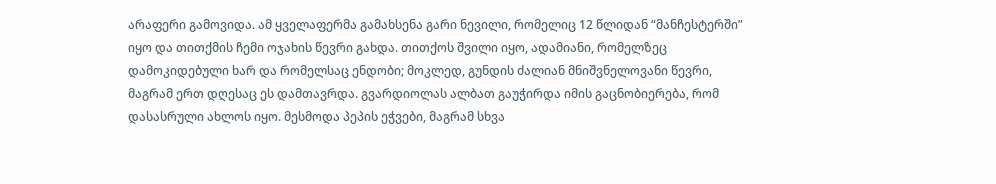არაფერი გამოვიდა. ამ ყველაფერმა გამახსენა გარი ნევილი, რომელიც 12 წლიდან “მანჩესტერში” იყო და თითქმის ჩემი ოჯახის წევრი გახდა. თითქოს შვილი იყო, ადამიანი, რომელზეც დამოკიდებული ხარ და რომელსაც ენდობი; მოკლედ, გუნდის ძალიან მნიშვნელოვანი წევრი, მაგრამ ერთ დღესაც ეს დამთავრდა. გვარდიოლას ალბათ გაუჭირდა იმის გაცნობიერება, რომ დასასრული ახლოს იყო. მესმოდა პეპის ეჭვები, მაგრამ სხვა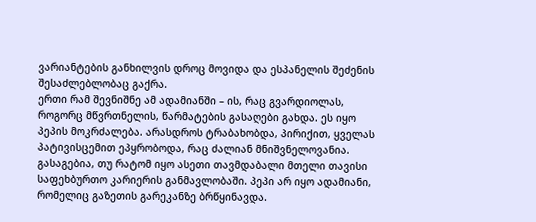ვარიანტების განხილვის დროც მოვიდა და ესპანელის შეძენის შესაძლებლობაც გაქრა.
ერთი რამ შევნიშნე ამ ადამიანში – ის, რაც გვარდიოლას, როგორც მწვრთნელის, წარმატების გასაღები გახდა. ეს იყო პეპის მოკრძალება. არასდროს ტრაბახობდა, პირიქით, ყველას პატივისცემით ეპყრობოდა, რაც ძალიან მნიშვნელოვანია. გასაგებია, თუ რატომ იყო ასეთი თავმდაბალი მთელი თავისი საფეხბურთო კარიერის განმავლობაში. პეპი არ იყო ადამიანი, რომელიც გაზეთის გარეკანზე ბრწყინავდა.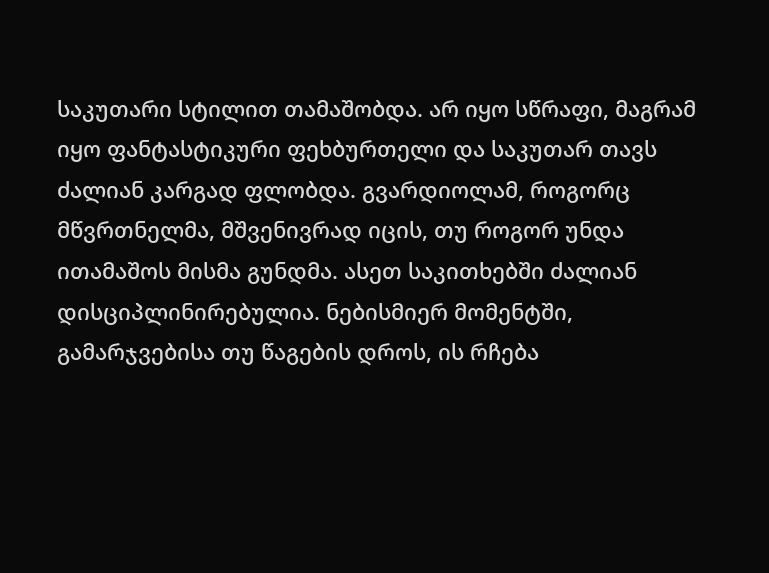საკუთარი სტილით თამაშობდა. არ იყო სწრაფი, მაგრამ იყო ფანტასტიკური ფეხბურთელი და საკუთარ თავს ძალიან კარგად ფლობდა. გვარდიოლამ, როგორც მწვრთნელმა, მშვენივრად იცის, თუ როგორ უნდა ითამაშოს მისმა გუნდმა. ასეთ საკითხებში ძალიან დისციპლინირებულია. ნებისმიერ მომენტში, გამარჯვებისა თუ წაგების დროს, ის რჩება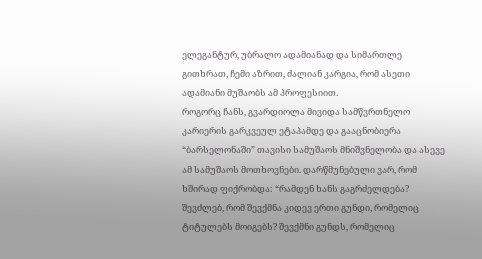ელეგანტურ, უბრალო ადამიანად და სიმართლე გითხრათ, ჩემი აზრით, ძალიან კარგია, რომ ასეთი ადამიანი მუშაობს ამ პროფესიით.
როგორც ჩანს, გვარდიოლა მივიდა სამწვრთნელო კარიერის გარკვეულ ეტაპამდე და გააცნობიერა “ბარსელონაში” თავისი სამუშაოს მნიშვნელობა და ასევე ამ სამუშაოს მოთხოვნები. დარწმუნებული ვარ, რომ ხშირად ფიქრობდა: “რამდენ ხანს გაგრძელდება? შევძლებ, რომ შევქმნა კიდევ ერთი გუნდი, რომელიც ტიტულებს მოიგებს? შევქმნი გუნდს, რომელიც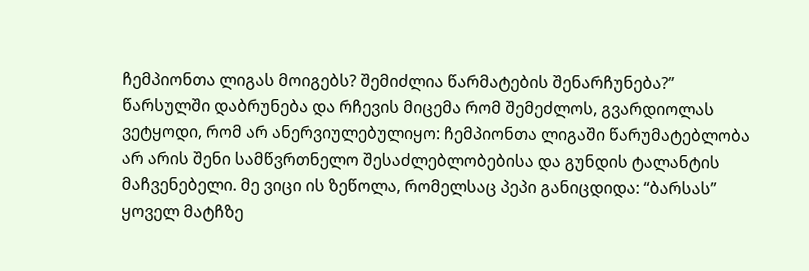ჩემპიონთა ლიგას მოიგებს? შემიძლია წარმატების შენარჩუნება?”
წარსულში დაბრუნება და რჩევის მიცემა რომ შემეძლოს, გვარდიოლას ვეტყოდი, რომ არ ანერვიულებულიყო: ჩემპიონთა ლიგაში წარუმატებლობა არ არის შენი სამწვრთნელო შესაძლებლობებისა და გუნდის ტალანტის მაჩვენებელი. მე ვიცი ის ზეწოლა, რომელსაც პეპი განიცდიდა: “ბარსას” ყოველ მატჩზე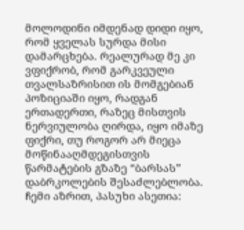მოლოდინი იმდენად დიდი იყო, რომ ყველას სურდა მისი დამარცხება. რეალურად მე კი ვფიქრობ, რომ გარკვეული თვალსაზრისით ის მომგებიან პოზიციაში იყო, რადგან ერთადერთი, რაზეც მისთვის ნერვიულობა ღირდა, იყო იმაზე ფიქრი, თუ როგორ არ მიეცა მოწინააღმდეგისთვის წარმატების გზაზე “ბარსას” დაბრკოლების შესაძლებლობა.
ჩემი აზრით, პასუხი ასეთია: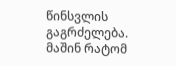წინსვლის გაგრძელება. მაშინ რატომ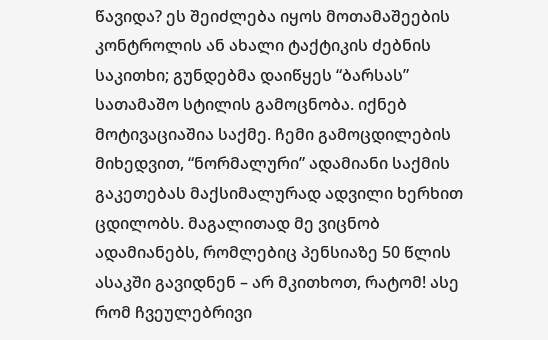წავიდა? ეს შეიძლება იყოს მოთამაშეების კონტროლის ან ახალი ტაქტიკის ძებნის საკითხი; გუნდებმა დაიწყეს “ბარსას” სათამაშო სტილის გამოცნობა. იქნებ მოტივაციაშია საქმე. ჩემი გამოცდილების მიხედვით, “ნორმალური” ადამიანი საქმის გაკეთებას მაქსიმალურად ადვილი ხერხით ცდილობს. მაგალითად მე ვიცნობ ადამიანებს, რომლებიც პენსიაზე 50 წლის ასაკში გავიდნენ – არ მკითხოთ, რატომ! ასე რომ ჩვეულებრივი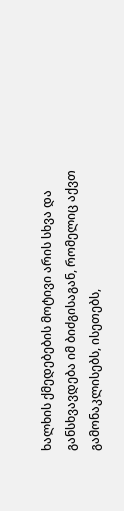ხალხის ქმედებების მოტივი არის სხვა და განსხვავდება იმ ბიძგისაგან, რომელიც აქვთ გამონაკლისებს, ისეთებს,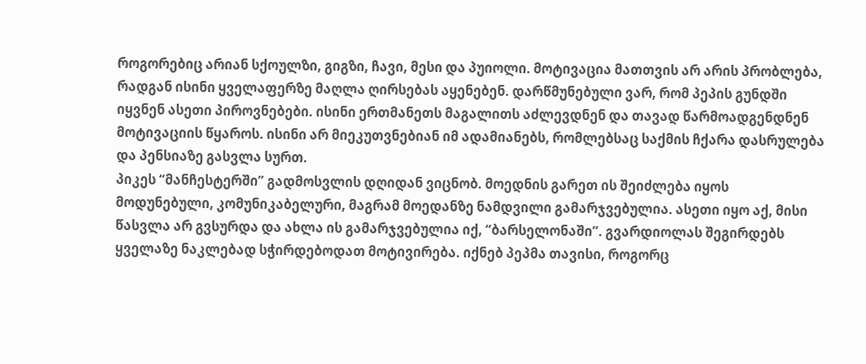როგორებიც არიან სქოულზი, გიგზი, ჩავი, მესი და პუიოლი. მოტივაცია მათთვის არ არის პრობლება, რადგან ისინი ყველაფერზე მაღლა ღირსებას აყენებენ. დარწმუნებული ვარ, რომ პეპის გუნდში იყვნენ ასეთი პიროვნებები. ისინი ერთმანეთს მაგალითს აძლევდნენ და თავად წარმოადგენდნენ მოტივაციის წყაროს. ისინი არ მიეკუთვნებიან იმ ადამიანებს, რომლებსაც საქმის ჩქარა დასრულება და პენსიაზე გასვლა სურთ.
პიკეს “მანჩესტერში” გადმოსვლის დღიდან ვიცნობ. მოედნის გარეთ ის შეიძლება იყოს მოდუნებული, კომუნიკაბელური, მაგრამ მოედანზე ნამდვილი გამარჯვებულია. ასეთი იყო აქ, მისი წასვლა არ გვსურდა და ახლა ის გამარჯვებულია იქ, “ბარსელონაში”. გვარდიოლას შეგირდებს ყველაზე ნაკლებად სჭირდებოდათ მოტივირება. იქნებ პეპმა თავისი, როგორც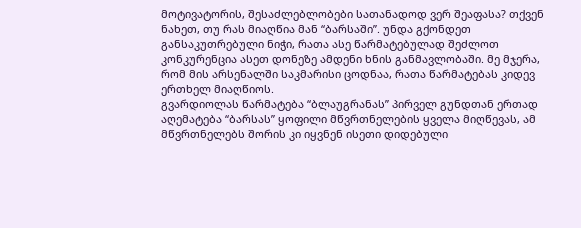მოტივატორის, შესაძლებლობები სათანადოდ ვერ შეაფასა? თქვენ ნახეთ, თუ რას მიაღწია მან “ბარსაში”. უნდა გქონდეთ განსაკუთრებული ნიჭი, რათა ასე წარმატებულად შეძლოთ კონკურენცია ასეთ დონეზე ამდენი ხნის განმავლობაში. მე მჯერა, რომ მის არსენალში საკმარისი ცოდნაა, რათა წარმატებას კიდევ ერთხელ მიაღწიოს.
გვარდიოლას წარმატება “ბლაუგრანას” პირველ გუნდთან ერთად აღემატება “ბარსას” ყოფილი მწვრთნელების ყველა მიღწევას, ამ მწვრთნელებს შორის კი იყვნენ ისეთი დიდებული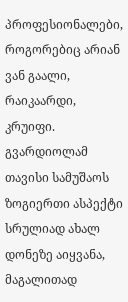პროფესიონალები, როგორებიც არიან ვან გაალი, რაიკაარდი, კრუიფი. გვარდიოლამ თავისი სამუშაოს ზოგიერთი ასპექტი სრულიად ახალ დონეზე აიყვანა, მაგალითად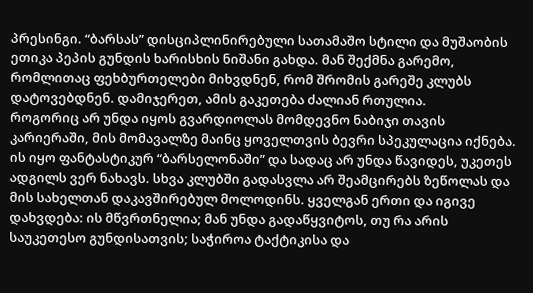პრესინგი. “ბარსას” დისციპლინირებული სათამაშო სტილი და მუშაობის ეთიკა პეპის გუნდის ხარისხის ნიშანი გახდა. მან შექმნა გარემო, რომლითაც ფეხბურთელები მიხვდნენ, რომ შრომის გარეშე კლუბს დატოვებდნენ. დამიჯერეთ, ამის გაკეთება ძალიან რთულია.
როგორიც არ უნდა იყოს გვარდიოლას მომდევნო ნაბიჯი თავის კარიერაში, მის მომავალზე მაინც ყოველთვის ბევრი სპეკულაცია იქნება. ის იყო ფანტასტიკურ “ბარსელონაში” და სადაც არ უნდა წავიდეს, უკეთეს ადგილს ვერ ნახავს. სხვა კლუბში გადასვლა არ შეამცირებს ზეწოლას და მის სახელთან დაკავშირებულ მოლოდინს. ყველგან ერთი და იგივე დახვდება: ის მწვრთნელია; მან უნდა გადაწყვიტოს, თუ რა არის საუკეთესო გუნდისათვის; საჭიროა ტაქტიკისა და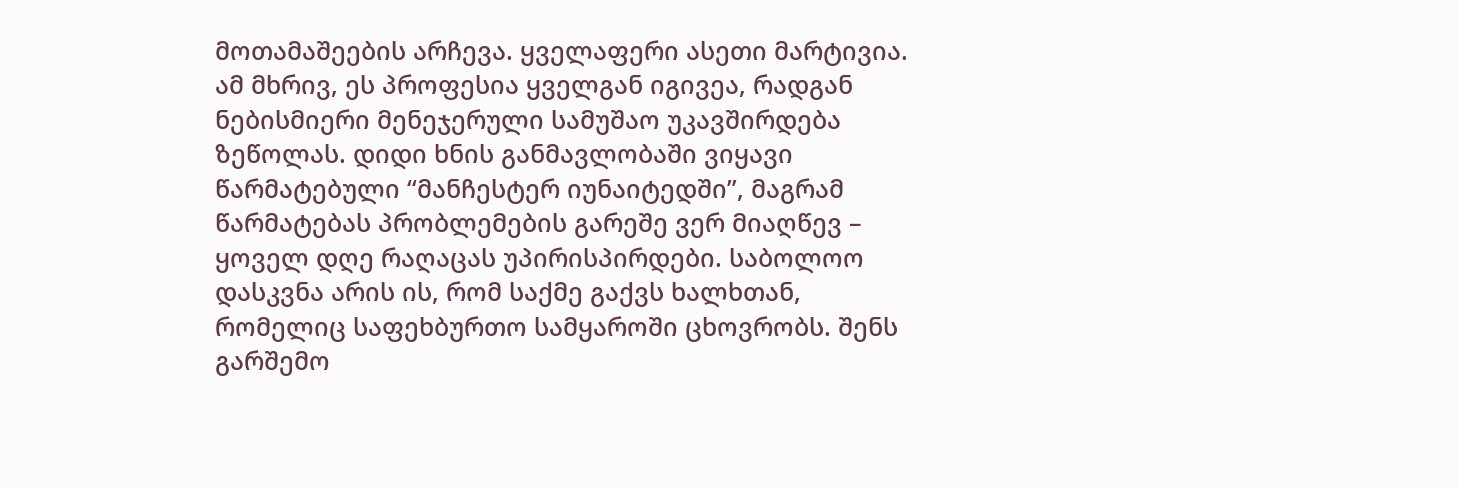მოთამაშეების არჩევა. ყველაფერი ასეთი მარტივია. ამ მხრივ, ეს პროფესია ყველგან იგივეა, რადგან ნებისმიერი მენეჯერული სამუშაო უკავშირდება ზეწოლას. დიდი ხნის განმავლობაში ვიყავი წარმატებული “მანჩესტერ იუნაიტედში”, მაგრამ წარმატებას პრობლემების გარეშე ვერ მიაღწევ – ყოველ დღე რაღაცას უპირისპირდები. საბოლოო დასკვნა არის ის, რომ საქმე გაქვს ხალხთან, რომელიც საფეხბურთო სამყაროში ცხოვრობს. შენს გარშემო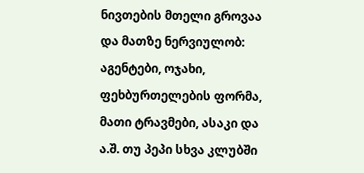ნივთების მთელი გროვაა და მათზე ნერვიულობ: აგენტები, ოჯახი, ფეხბურთელების ფორმა, მათი ტრავმები, ასაკი და ა.შ. თუ პეპი სხვა კლუბში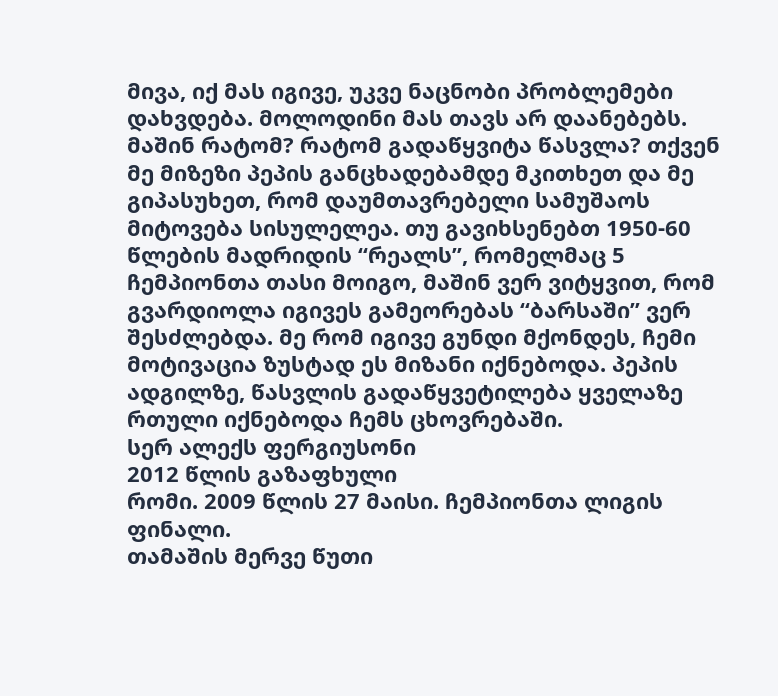მივა, იქ მას იგივე, უკვე ნაცნობი პრობლემები დახვდება. მოლოდინი მას თავს არ დაანებებს.
მაშინ რატომ? რატომ გადაწყვიტა წასვლა? თქვენ მე მიზეზი პეპის განცხადებამდე მკითხეთ და მე გიპასუხეთ, რომ დაუმთავრებელი სამუშაოს მიტოვება სისულელეა. თუ გავიხსენებთ 1950-60 წლების მადრიდის “რეალს”, რომელმაც 5 ჩემპიონთა თასი მოიგო, მაშინ ვერ ვიტყვით, რომ გვარდიოლა იგივეს გამეორებას “ბარსაში” ვერ შესძლებდა. მე რომ იგივე გუნდი მქონდეს, ჩემი მოტივაცია ზუსტად ეს მიზანი იქნებოდა. პეპის ადგილზე, წასვლის გადაწყვეტილება ყველაზე რთული იქნებოდა ჩემს ცხოვრებაში.
სერ ალექს ფერგიუსონი
2012 წლის გაზაფხული
რომი. 2009 წლის 27 მაისი. ჩემპიონთა ლიგის ფინალი.
თამაშის მერვე წუთი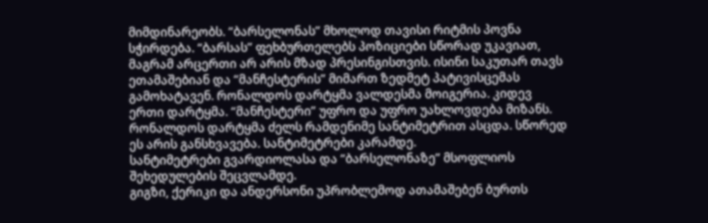მიმდინარეობს. “ბარსელონას” მხოლოდ თავისი რიტმის პოვნა სჭირდება. “ბარსას” ფეხბურთელებს პოზიციები სწორად უკავიათ, მაგრამ არცერთი არ არის მზად პრესინგისთვის. ისინი საკუთარ თავს ეთამაშებიან და “მანჩესტერის” მიმართ ზედმეტ პატივისცემას გამოხატავენ. რონალდოს დარტყმა ვალდესმა მოიგერია. კიდევ ერთი დარტყმა. “მანჩესტერი” უფრო და უფრო უახლოვდება მიზანს. რონალდოს დარტყმა ძელს რამდენიმე სანტიმეტრით ასცდა. სწორედ ეს არის განსხვავება. სანტიმეტრები კარამდე.
სანტიმეტრები გვარდიოლასა და “ბარსელონაზე” მსოფლიოს შეხედულების შეცვლამდე.
გიგზი, ქერიკი და ანდერსონი უპრობლემოდ ათამაშებენ ბურთს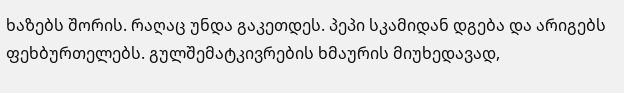ხაზებს შორის. რაღაც უნდა გაკეთდეს. პეპი სკამიდან დგება და არიგებს ფეხბურთელებს. გულშემატკივრების ხმაურის მიუხედავად,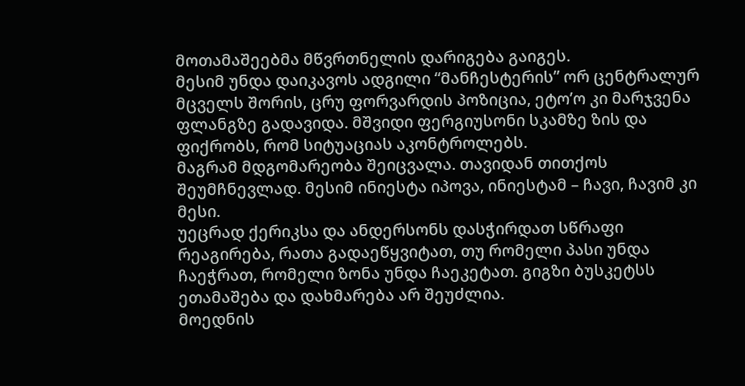მოთამაშეებმა მწვრთნელის დარიგება გაიგეს.
მესიმ უნდა დაიკავოს ადგილი “მანჩესტერის” ორ ცენტრალურ მცველს შორის, ცრუ ფორვარდის პოზიცია, ეტო’ო კი მარჯვენა ფლანგზე გადავიდა. მშვიდი ფერგიუსონი სკამზე ზის და ფიქრობს, რომ სიტუაციას აკონტროლებს.
მაგრამ მდგომარეობა შეიცვალა. თავიდან თითქოს შეუმჩნევლად. მესიმ ინიესტა იპოვა, ინიესტამ – ჩავი, ჩავიმ კი მესი.
უეცრად ქერიკსა და ანდერსონს დასჭირდათ სწრაფი რეაგირება, რათა გადაეწყვიტათ, თუ რომელი პასი უნდა ჩაეჭრათ, რომელი ზონა უნდა ჩაეკეტათ. გიგზი ბუსკეტსს ეთამაშება და დახმარება არ შეუძლია.
მოედნის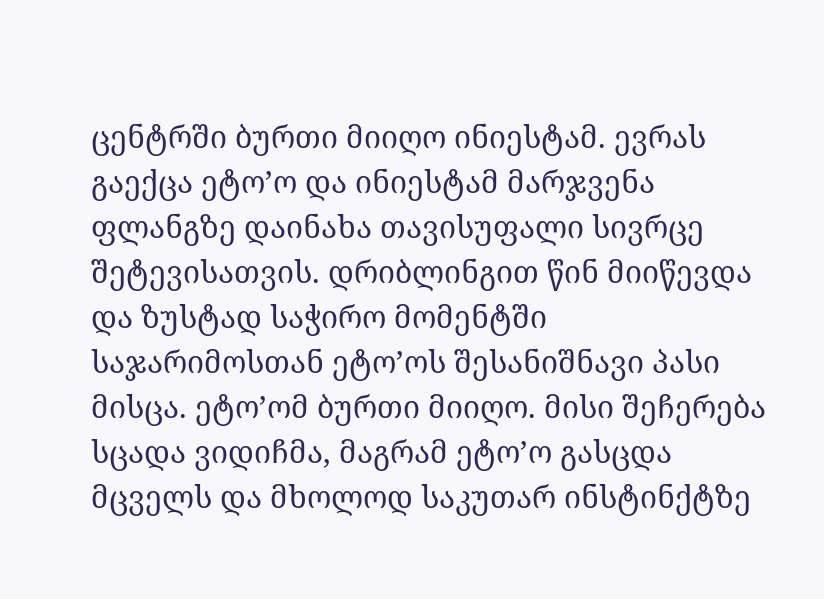ცენტრში ბურთი მიიღო ინიესტამ. ევრას გაექცა ეტო’ო და ინიესტამ მარჯვენა ფლანგზე დაინახა თავისუფალი სივრცე შეტევისათვის. დრიბლინგით წინ მიიწევდა და ზუსტად საჭირო მომენტში საჯარიმოსთან ეტო’ოს შესანიშნავი პასი მისცა. ეტო’ომ ბურთი მიიღო. მისი შეჩერება სცადა ვიდიჩმა, მაგრამ ეტო’ო გასცდა მცველს და მხოლოდ საკუთარ ინსტინქტზე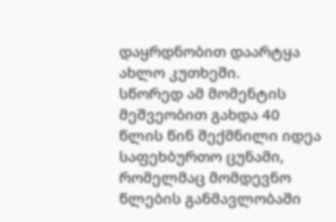დაყრდნობით დაარტყა ახლო კუთხეში.
სწორედ ამ მომენტის მეშვეობით გახდა 40 წლის წინ შექმნილი იდეა საფეხბურთო ცუნამი, რომელმაც მომდევნო წლების განმავლობაში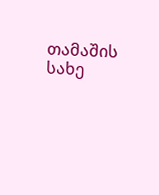თამაშის სახე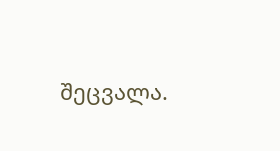შეცვალა.